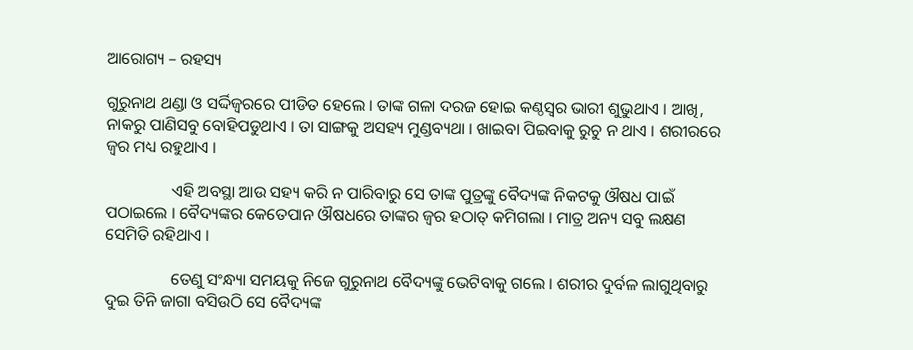ଆରୋଗ୍ୟ – ରହସ୍ୟ

ଗୁରୁନାଥ ଥଣ୍ଡା ଓ ସର୍ଦ୍ଦିଜ୍ୱରରେ ପୀଡିତ ହେଲେ । ତାଙ୍କ ଗଳା ଦରଜ ହୋଇ କଣ୍ଠସ୍ୱର ଭାରୀ ଶୁଭୁଥାଏ । ଆଖି, ନାକରୁ ପାଣିସବୁ ବୋହିପଡୁଥାଏ । ତା ସାଙ୍ଗକୁ ଅସହ୍ୟ ମୁଣ୍ଡବ୍ୟଥା । ଖାଇବା ପିଇବାକୁ ରୁଚୁ ନ ଥାଏ । ଶରୀରରେ ଜ୍ୱର ମଧ୍ୟ ରହୁଥାଏ ।

                ଏହି ଅବସ୍ଥା ଆଉ ସହ୍ୟ କରି ନ ପାରିବାରୁ ସେ ତାଙ୍କ ପୁତ୍ରଙ୍କୁ ବୈଦ୍ୟଙ୍କ ନିକଟକୁ ଔଷଧ ପାଇଁ ପଠାଇଲେ । ବୈଦ୍ୟଙ୍କର କେତେପାନ ଔଷଧରେ ତାଙ୍କର ଜ୍ୱର ହଠାତ୍ କମିଗଲା । ମାତ୍ର ଅନ୍ୟ ସବୁ ଲକ୍ଷଣ ସେମିତି ରହିଥାଏ ।

                ତେଣୁ ସଂନ୍ଧ୍ୟା ସମୟକୁ ନିଜେ ଗୁରୁନାଥ ବୈଦ୍ୟଙ୍କୁ ଭେଟିବାକୁ ଗଲେ । ଶରୀର ଦୁର୍ବଳ ଲାଗୁଥିବାରୁ ଦୁଇ ତିନି ଜାଗା ବସିଉଠି ସେ ବୈଦ୍ୟଙ୍କ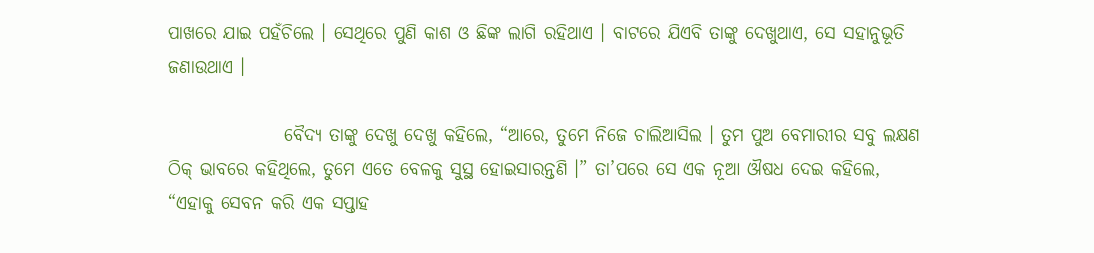ପାଖରେ ଯାଇ ପହଁଚିଲେ । ସେଥିରେ ପୁଣି କାଶ ଓ ଛିଙ୍କ ଲାଗି ରହିଥାଏ । ବାଟରେ ଯିଏବି ତାଙ୍କୁ ଦେଖୁଥାଏ, ସେ ସହାନୁଭୂତି ଜଣାଉଥାଏ ।

                ବୈଦ୍ୟ ତାଙ୍କୁ ଦେଖୁ ଦେଖୁ କହିଲେ, “ଆରେ, ତୁମେ ନିଜେ ଚାଲିଆସିଲ । ତୁମ ପୁଅ ବେମାରୀର ସବୁ ଲକ୍ଷଣ ଠିକ୍ ଭାବରେ କହିଥିଲେ, ତୁମେ ଏତେ ବେଳକୁ ସୁସ୍ଥ ହୋଇସାରନ୍ତଣି ।” ତା’ପରେ ସେ ଏକ ନୂଆ ଔଷଧ ଦେଇ କହିଲେ, “ଏହାକୁ ସେବନ କରି ଏକ ସପ୍ତାହ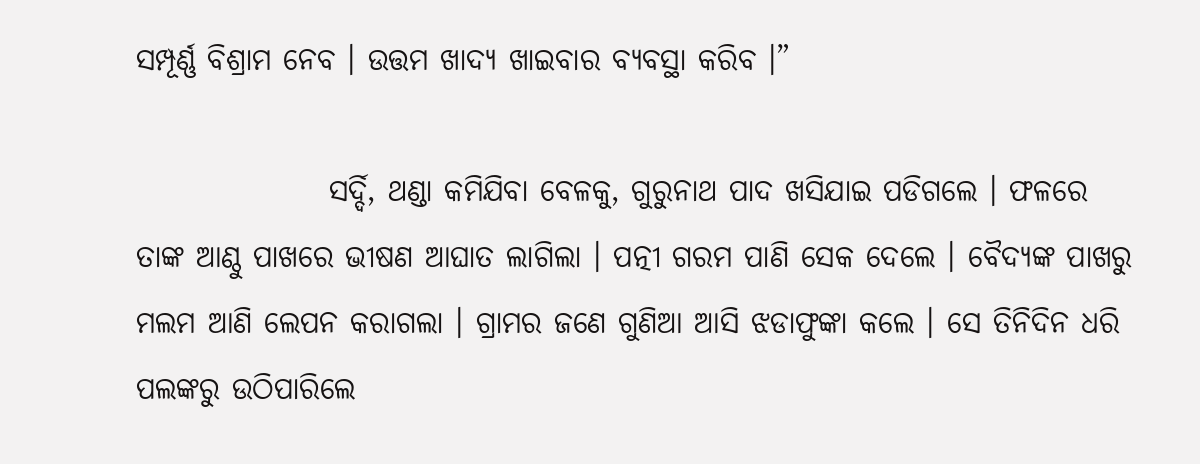ସମ୍ପୂର୍ଣ୍ଣ ବିଶ୍ରାମ ନେବ । ଉତ୍ତମ ଖାଦ୍ୟ ଖାଇବାର ବ୍ୟବସ୍ଥା କରିବ ।”

                ସର୍ଦ୍ଦି, ଥଣ୍ଡା କମିଯିବା ବେଳକୁ, ଗୁରୁନାଥ ପାଦ ଖସିଯାଇ ପଡିଗଲେ । ଫଳରେ ତାଙ୍କ ଆଣ୍ଠୁ ପାଖରେ ଭୀଷଣ ଆଘାତ ଲାଗିଲା । ପତ୍ନୀ ଗରମ ପାଣି ସେକ ଦେଲେ । ବୈଦ୍ୟଙ୍କ ପାଖରୁ ମଲମ ଆଣି ଲେପନ କରାଗଲା । ଗ୍ରାମର ଜଣେ ଗୁଣିଆ ଆସି ଝଡାଫୁଙ୍କା କଲେ । ସେ ତିନିଦିନ ଧରି ପଲଙ୍କରୁ ଉଠିପାରିଲେ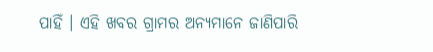ପାହିଁ । ଏହି ଖବର ଗ୍ରାମର ଅନ୍ୟମାନେ ଜାଣିପାରି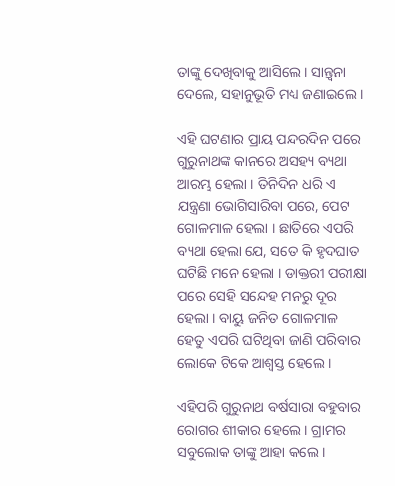ତାଙ୍କୁ ଦେଖିବାକୁ ଆସିଲେ । ସାନ୍ତ୍ୱନା ଦେଲେ, ସହାନୁଭୂତି ମଧ୍ୟ ଜଣାଇଲେ ।

ଏହି ଘଟଣାର ପ୍ରାୟ ପନ୍ଦରଦିନ ପରେ ଗୁରୁନାଥଙ୍କ କାନରେ ଅସହ୍ୟ ବ୍ୟଥା ଆରମ୍ଭ ହେଲା । ତିନିଦିନ ଧରି ଏ ଯନ୍ତ୍ରଣା ଭୋଗିସାରିବା ପରେ, ପେଟ ଗୋଳମାଳ ହେଲା । ଛାତିରେ ଏପରି ବ୍ୟଥା ହେଲା ଯେ, ସତେ କି ହୃଦଘାତ ଘଟିଛି ମନେ ହେଲା । ଡାକ୍ତରୀ ପରୀକ୍ଷା ପରେ ସେହି ସନ୍ଦେହ ମନରୁ ଦୂର ହେଲା । ବାୟୁ ଜନିତ ଗୋଳମାଳ ହେତୁ ଏପରି ଘଟିଥିବା ଜାଣି ପରିବାର ଲୋକେ ଟିକେ ଆଶ୍ୱସ୍ତ ହେଲେ ।

ଏହିପରି ଗୁରୁନାଥ ବର୍ଷସାରା ବହୁବାର ରୋଗର ଶୀକାର ହେଲେ । ଗ୍ରାମର ସବୁଲୋକ ତାଙ୍କୁ ଆହା କଲେ ।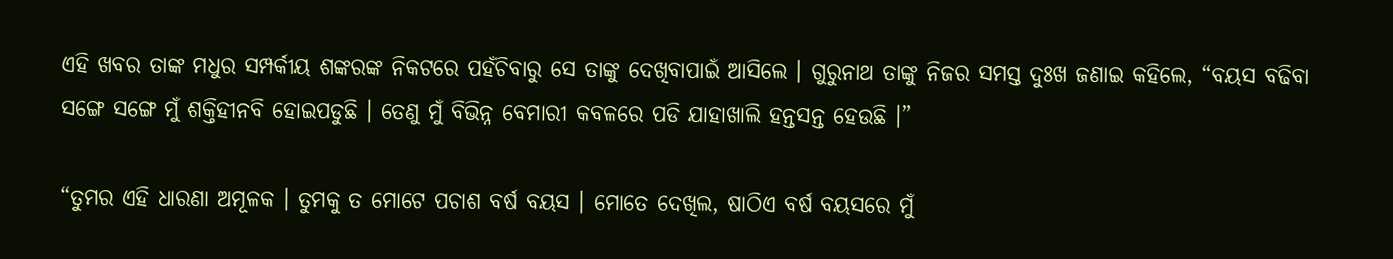ଏହି ଖବର ତାଙ୍କ ମଧୁର ସମ୍ପର୍କୀୟ ଶଙ୍କରଙ୍କ ନିକଟରେ ପହଁଚିବାରୁ ସେ ତାଙ୍କୁ ଦେଖିବାପାଇଁ ଆସିଲେ । ଗୁରୁନାଥ ତାଙ୍କୁ ନିଜର ସମସ୍ତ ଦୁଃଖ ଜଣାଇ କହିଲେ, “ବୟସ ବଢିବା ସଙ୍ଗେ ସଙ୍ଗେ ମୁଁ ଶକ୍ତିହୀନବି ହୋଇପଡୁଛି । ତେଣୁ ମୁଁ ବିଭିନ୍ନ ବେମାରୀ କବଳରେ ପଡି ଯାହାଖାଲି ହନ୍ତସନ୍ତ ହେଉଛି ।”

“ତୁମର ଏହି ଧାରଣା ଅମୂଳକ । ତୁମକୁ ତ ମୋଟେ ପଚାଶ ବର୍ଷ ବୟସ । ମୋତେ ଦେଖିଲ, ଷାଠିଏ ବର୍ଷ ବୟସରେ ମୁଁ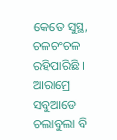କେତେ ସୁସ୍ଥ, ଚଳଚଂଚଳ ରହିପାରିଛି । ଆରାମ୍ରେ ସବୁଆଡେ ଚଲାବୁଲା ବି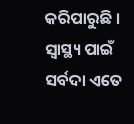କରିପାରୁଛି । ସ୍ୱାସ୍ଥ୍ୟ ପାଇଁ ସର୍ବଦା ଏତେ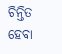ଚିନ୍ତିତ ହେବା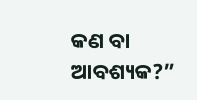କଣ ବା ଆବଶ୍ୟକ?”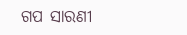ଗପ ସାରଣୀ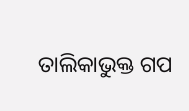ତାଲିକାଭୁକ୍ତ ଗପ